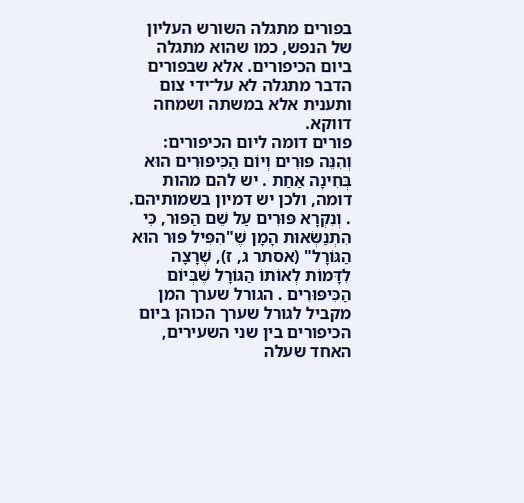בפורים מתגלה השורש העליון של הנפש, כמו שהוא מתגלה ביום הכיפורים. אלא שבפורים הדבר מתגלה לא על־ידי צום ותענית אלא במשתה ושמחה דווקא.
פורים דומה ליום הכיפורים:
וְהִנֵּה פּוּרִים וְיוֹם הַכִּיפּוּרִים הוּא בְּחִינָה אַחַת . יש להם מהות דומה, ולכן יש דמיון בשמותיהם. . וְנִקְרָא פּוּרִים עַל שֵׁם הַפּוּר, כִּי הִתְנַשְּׂאוּת הָמָן שֶׁ"הִפִּיל פּוּר הוּא הַגּוֹרָל" (אסתר ג, ז), שֶׁרָצָה לִדָּמוֹת לְאוֹתוֹ הַגּוֹרָל שֶׁבְּיוֹם הַכִּיפּוּרִים . הגורל שערך המן מקביל לגורל שערך הכוהן ביום הכיפורים בין שני השעירים, האחד שעלה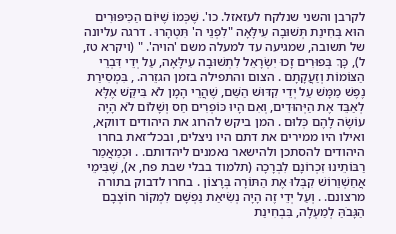לקרבן והשני שנלקח לעזאזל. כו'. שֶׁכְּמוֹ שֶׁיּוֹם הַכִּיפּוּרִים הוּא בְּחִינַת תְּשׁוּבָה עִילָּאָה "לִפְנֵי ה' תִּטְהָרוּ . דרגה עליונה של תשובה, שמגיעה עד למעלה משם 'הויה'. " (ויקרא טז, ל), כָּךְ בְּפוּרִים זָכוּ יִשְׂרָאֵל לִתְשׁוּבָה עִילָּאָה, עַל יְדֵי דִּבְרֵי הַצּוֹמוֹת וְזַעֲקָתָם . הצום והתפילה בזמן הגזֵרה. , בִּמְסִירַת נֶפֶשׁ מַמָּשׁ עַל יְדֵי קִדּוּשׁ הַשֵּׁם, שֶׁהֲרֵי הָמָן לֹא בִּיקֵּשׁ אֶלָּא לְאַבֵּד אֶת הַיְּהוּדִים, וְאִם הָיוּ כּוֹפְרִים חַס וְשָׁלוֹם לֹא הָיָה עוֹשֶׂה לָהֶם כְּלוּם . המן ביקש להרוג את היהודים דווקא, ואילו היו ממירים את דתם היו ניצלים, ובכל־זאת בחרו היהודים להסתכן ולהישאר נאמנים ליהדותם. . וּכְמַאֲמַר רַבּוֹתֵינוּ זִכְרוֹנָם לִבְרָכָה (תלמוד בבלי שבת פח, א), שֶׁבִּימֵי אֲחַשְׁוֵרוֹשׁ קִבְּלוּ אֶת הַתּוֹרָה בְּרָצוֹן . בחרו לדבוק בתורה מרצונם. . וְעַל יְדֵי זֶה הָיָה נְשִׂיאַת נַפְשָׁם לִמְקוֹר חוֹצְבָם הַגָּבֹהַּ לְמַעְלָה, בִּבְחִינַת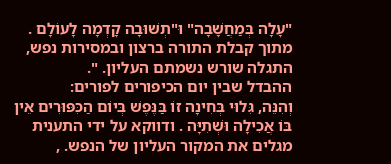"עָלָה בְּמַחֲשָׁבָה" וּ"תְשׁוּבָה קָדְמָה לָעוֹלָם . מתוך קבלת התורה ברצון ובמסירות נפש, התגלה שורש נשמתם העליון. ".
ההבדל שבין יום הכיפורים לפורים:
וְהִנֵּה, גִּלוּי בְּחִינָה זוֹ בַּנֶּפֶשׁ בְּיוֹם הַכִּפּוּרִים אֵין בּוֹ אֲכִילָה וּשְׁתִיָּה . ודווקא על ידי התענית מגלים את המקור העליון של הנפש. ,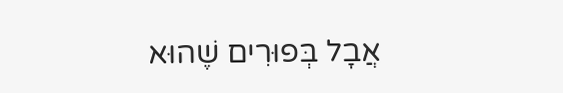אֲבָל בְּפוּרִים שֶׁהוּא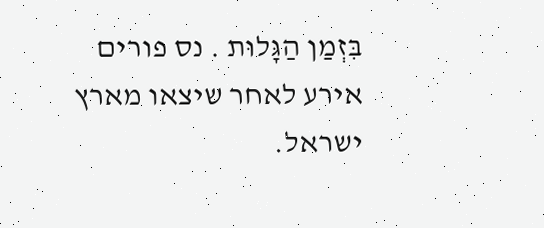בִּזְמַן הַגָּלוּת . נס פורים אירע לאחר שיצאו מארץ ישראל.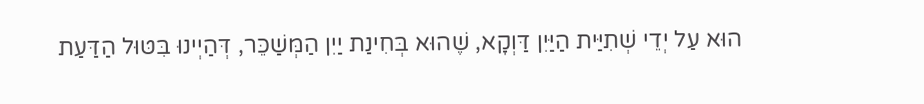הוּא עַל יְדֵי שְׁתִיַּית הַיַּיִן דַּוְקָא, שֶׁהוּא בְּחִינַת יַיִן הַמְּשַׁכֵּר, דְּהַיְינוּ בִּטּוּל הַדַּעַת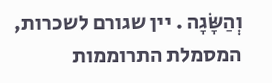וְהַשָּׂגָה . יין שגורם לשכרות, המסמלת התרוממות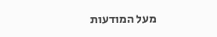מעל המודעות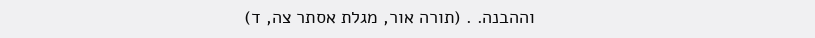וההבנה. . (תורה אור, מגלת אסתר צה, ד)